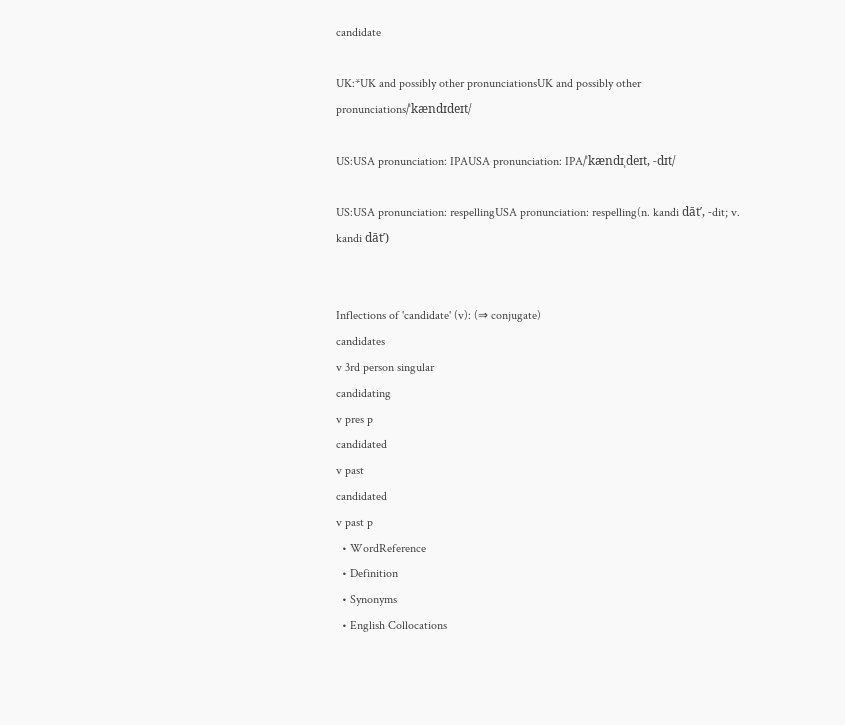candidate

UK:*UK and possibly other pronunciationsUK and possibly other pronunciations/ˈkændɪdeɪt/

US:USA pronunciation: IPAUSA pronunciation: IPA/ˈkændɪˌdeɪt, -dɪt/

US:USA pronunciation: respellingUSA pronunciation: respelling(n. kandi dāt′, -dit; v. kandi dāt′)


Inflections of 'candidate' (v): (⇒ conjugate)
candidates
v 3rd person singular
candidating
v pres p
candidated
v past
candidated
v past p
  • WordReference
  • Definition
  • Synonyms
  • English Collocations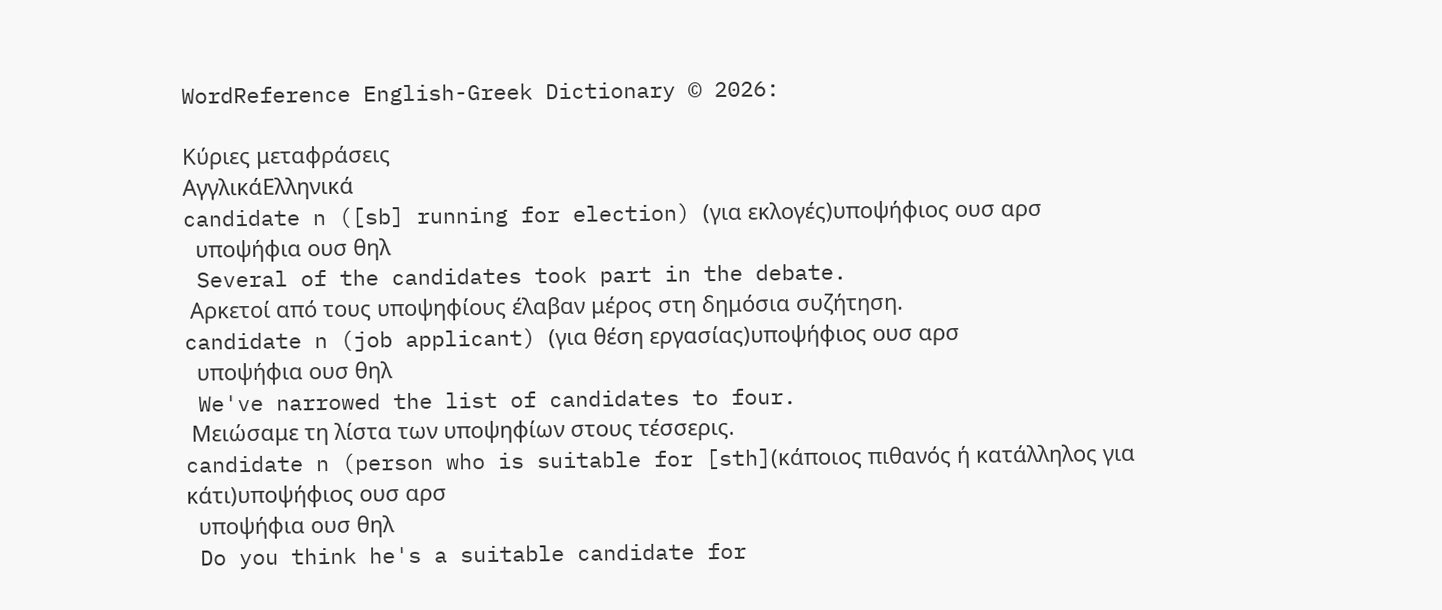WordReference English-Greek Dictionary © 2026:

Κύριες μεταφράσεις
ΑγγλικάΕλληνικά
candidate n ([sb] running for election) (για εκλογές)υποψήφιος ουσ αρσ
  υποψήφια ουσ θηλ
 Several of the candidates took part in the debate.
 Αρκετοί από τους υποψηφίους έλαβαν μέρος στη δημόσια συζήτηση.
candidate n (job applicant) (για θέση εργασίας)υποψήφιος ουσ αρσ
  υποψήφια ουσ θηλ
 We've narrowed the list of candidates to four.
 Μειώσαμε τη λίστα των υποψηφίων στους τέσσερις.
candidate n (person who is suitable for [sth](κάποιος πιθανός ή κατάλληλος για κάτι)υποψήφιος ουσ αρσ
  υποψήφια ουσ θηλ
 Do you think he's a suitable candidate for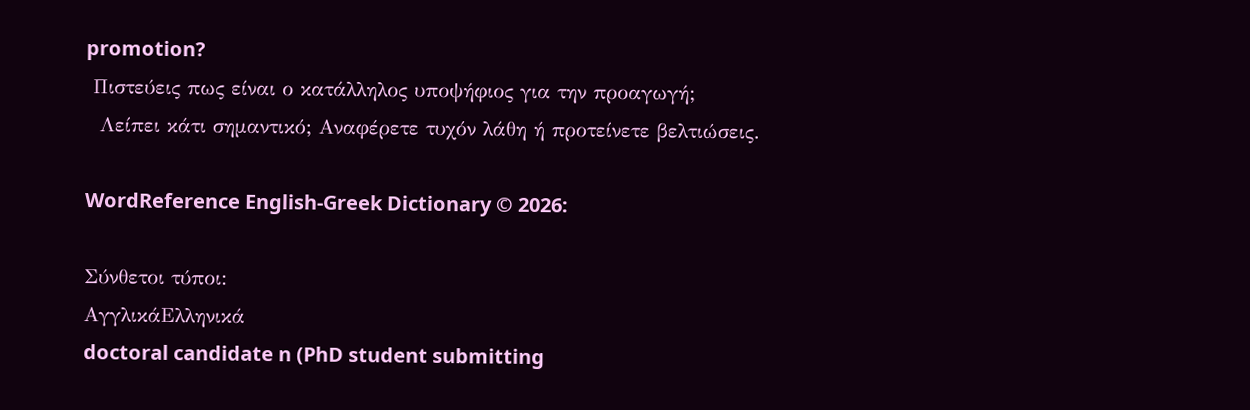promotion?
 Πιστεύεις πως είναι ο κατάλληλος υποψήφιος για την προαγωγή;
  Λείπει κάτι σημαντικό; Αναφέρετε τυχόν λάθη ή προτείνετε βελτιώσεις.

WordReference English-Greek Dictionary © 2026:

Σύνθετοι τύποι:
ΑγγλικάΕλληνικά
doctoral candidate n (PhD student submitting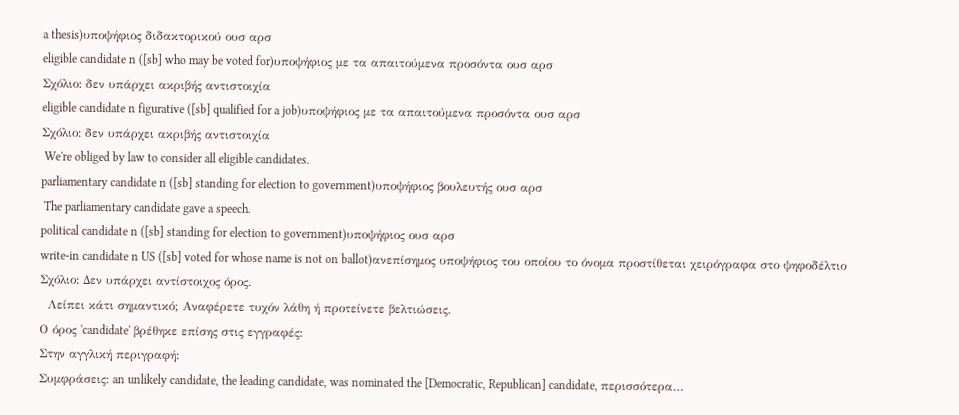a thesis)υποψήφιος διδακτορικού ουσ αρσ
eligible candidate n ([sb] who may be voted for)υποψήφιος με τα απαιτούμενα προσόντα ουσ αρσ
Σχόλιο: δεν υπάρχει ακριβής αντιστοιχία
eligible candidate n figurative ([sb] qualified for a job)υποψήφιος με τα απαιτούμενα προσόντα ουσ αρσ
Σχόλιο: δεν υπάρχει ακριβής αντιστοιχία
 We're obliged by law to consider all eligible candidates.
parliamentary candidate n ([sb] standing for election to government)υποψήφιος βουλευτής ουσ αρσ
 The parliamentary candidate gave a speech.
political candidate n ([sb] standing for election to government)υποψήφιος ουσ αρσ
write-in candidate n US ([sb] voted for whose name is not on ballot)ανεπίσημος υποψήφιος του οποίου το όνομα προστίθεται χειρόγραφα στο ψηφοδέλτιο
Σχόλιο: Δεν υπάρχει αντίστοιχος όρος.
  Λείπει κάτι σημαντικό; Αναφέρετε τυχόν λάθη ή προτείνετε βελτιώσεις.
Ο όρος 'candidate' βρέθηκε επίσης στις εγγραφές:
Στην αγγλική περιγραφή:
Συμφράσεις: an unlikely candidate, the leading candidate, was nominated the [Democratic, Republican] candidate, περισσότερα…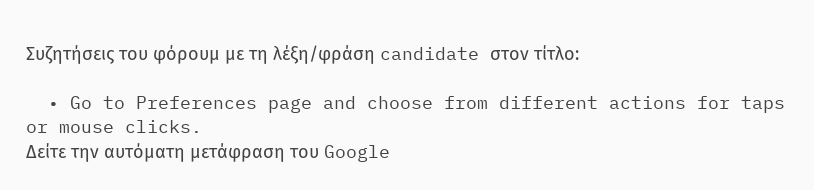Συζητήσεις του φόρουμ με τη λέξη/φράση candidate στον τίτλο:

  • Go to Preferences page and choose from different actions for taps or mouse clicks.
Δείτε την αυτόματη μετάφραση του Google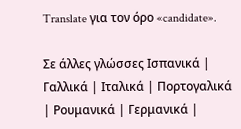Translate για τον όρο «candidate».

Σε άλλες γλώσσες Ισπανικά | Γαλλικά | Ιταλικά | Πορτογαλικά | Ρουμανικά | Γερμανικά |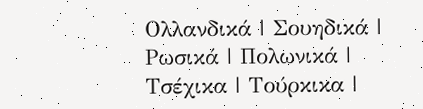Ολλανδικά | Σουηδικά | Ρωσικά | Πολωνικά | Τσέχικα | Τούρκικα |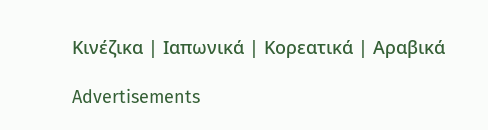Κινέζικα | Ιαπωνικά | Κορεατικά | Αραβικά

Advertisements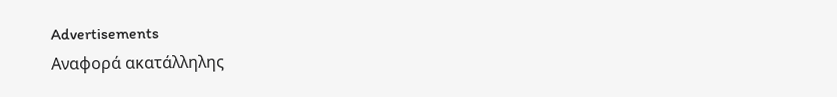Advertisements
Αναφορά ακατάλληλης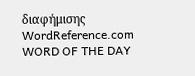διαφήμισης
WordReference.com
WORD OF THE DAY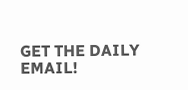GET THE DAILY EMAIL!